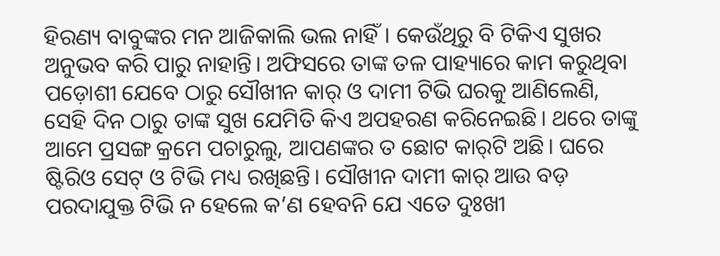ହିରଣ୍ୟ ବାବୁଙ୍କର ମନ ଆଜିକାଲି ଭଲ ନାହିଁ। କେଉଁଥିରୁ ବି ଟିକିଏ ସୁଖର ଅନୁଭବ କରି ପାରୁ ନାହାନ୍ତି। ଅଫିସରେ ତାଙ୍କ ତଳ ପାହ୍ୟାରେ କାମ କରୁଥିବା ପଡ଼ୋଶୀ ଯେବେ ଠାରୁ ସୌଖୀନ କାର୍ ଓ ଦାମୀ ଟିଭି ଘରକୁ ଆଣିଲେଣି, ସେହି ଦିନ ଠାରୁ ତାଙ୍କ ସୁଖ ଯେମିତି କିଏ ଅପହରଣ କରିନେଇଛି। ଥରେ ତାଙ୍କୁ ଆମେ ପ୍ରସଙ୍ଗ କ୍ରମେ ପଚାରୁଲୁ, ଆପଣଙ୍କର ତ ଛୋଟ କାର୍‌ଟି ଅଛି। ଘରେ ଷ୍ଟିରିଓ ସେଟ୍‌ ଓ ଟିଭି ମଧ୍ୟ ରଖିଛନ୍ତି। ସୌଖୀନ ଦାମୀ କାର୍‌ ଆଉ ବଡ଼ ପରଦାଯୁକ୍ତ ଟିଭି ନ ହେଲେ କ’ଣ ହେବନି ଯେ ଏତେ ଦୁଃଖୀ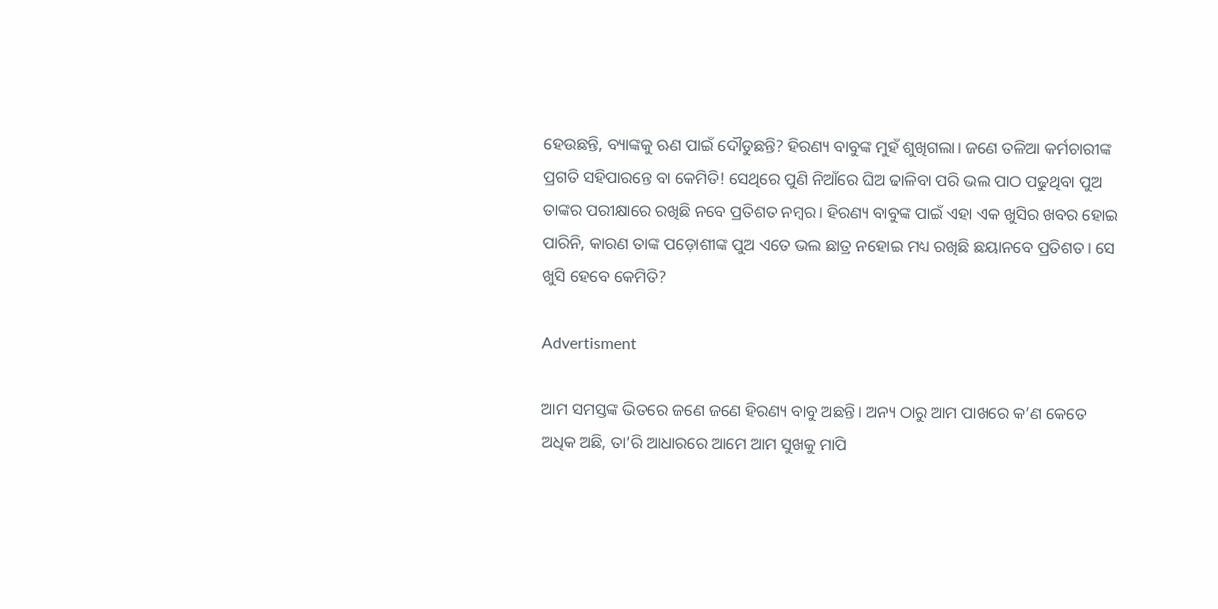ହେଉଛନ୍ତି, ବ୍ୟାଙ୍କକୁ ଋଣ ପାଇଁ ଦୌଡୁଛନ୍ତି? ହିରଣ୍ୟ ବାବୁଙ୍କ ମୁହଁ ଶୁଖିଗଲା। ଜଣେ ତଳିଆ କର୍ମଚାରୀଙ୍କ ପ୍ରଗତି ସହିପାରନ୍ତେ ବା କେମିତି! ସେଥିରେ ପୁଣି ନିଆଁରେ ଘିଅ ଢାଳିବା ପରି ଭଲ ପାଠ ପଢୁଥିବା ପୁଅ ତାଙ୍କର ପରୀକ୍ଷାରେ ରଖିଛି ନବେ ପ୍ରତିଶତ ନମ୍ବର। ହିରଣ୍ୟ ବାବୁଙ୍କ ପାଇଁ ଏହା ଏକ ଖୁସିର ଖବର ହୋଇ ପାରିନି, କାରଣ ତାଙ୍କ ପଡ଼ୋଶୀଙ୍କ ପୁଅ ଏତେ ଭଲ ଛାତ୍ର ନହୋଇ ମଧ୍ୟ ରଖିଛି ଛୟାନବେ ପ୍ରତିଶତ। ସେ ଖୁସି ହେବେ କେମିତି?

Advertisment

ଆମ ସମସ୍ତଙ୍କ ଭିତରେ ଜଣେ ଜଣେ ହିରଣ୍ୟ ବାବୁ ଅଛନ୍ତି। ଅନ୍ୟ ଠାରୁ ଆମ ପାଖରେ କ’ଣ କେତେ ଅଧିକ ଅଛି, ତା’ରି ଆଧାରରେ ଆମେ ଆମ ସୁଖକୁ ମାପି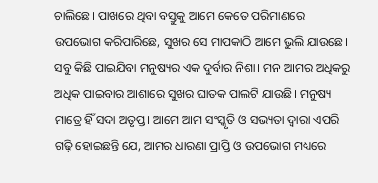ଚାଲିଛେ। ପାଖରେ ଥିବା ବସ୍ତୁକୁ ଆମେ କେତେ ପରିମାଣରେ ଉପଭୋଗ କରିପାରିଛେ, ସୁଖର ସେ ମାପକାଠି ଆମେ ଭୁଲି ଯାଉଛେ। ସବୁ କିଛି ପାଇଯିବା ମନୁଷ୍ୟର ଏକ ଦୁର୍ବାର ନିଶା। ମନ ଆମର ଅଧିକରୁ ଅଧିକ ପାଇବାର ଆଶାରେ ସୁଖର ଘାତକ ପାଲଟି ଯାଉଛି। ମନୁଷ୍ୟ ମାତ୍ରେ ହିଁ ସଦା ଅତୃପ୍ତ। ଆମେ ଆମ ସଂସ୍କୃତି ଓ ସଭ୍ୟତା ଦ୍ବାରା ଏପରି ଗଢ଼ି ହୋଇଛନ୍ତି ଯେ, ଆମର ଧାରଣା ପ୍ରାପ୍ତି ଓ ଉପଭୋଗ ମଧ୍ୟରେ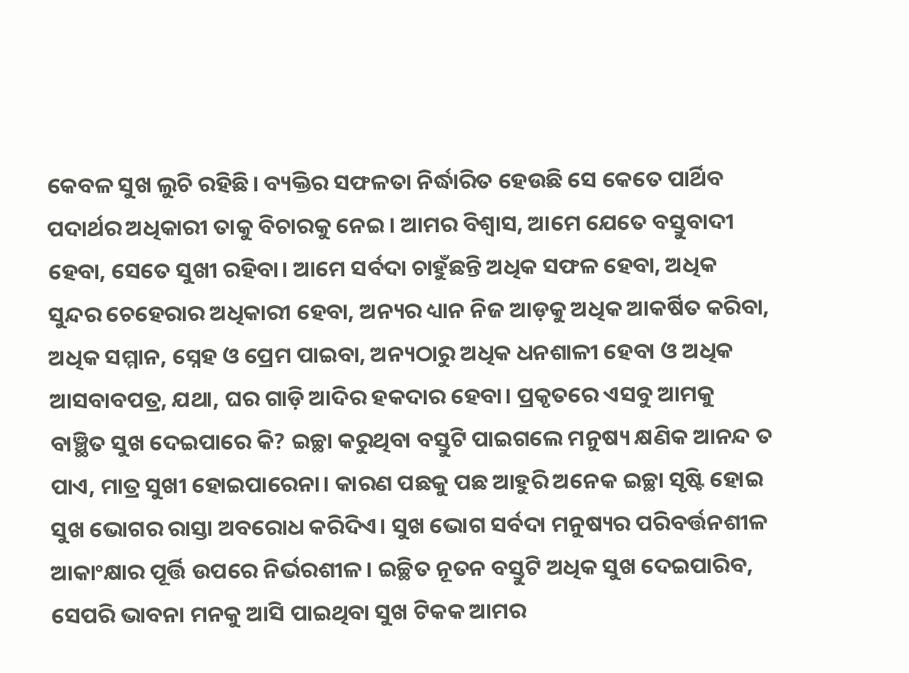କେବଳ ସୁଖ ଲୁଚି ରହିଛି। ବ୍ୟକ୍ତିର ସଫଳତା ନିର୍ଦ୍ଧାରିତ ହେଉଛି ସେ କେତେ ପାର୍ଥିବ ପଦାର୍ଥର ଅଧିକାରୀ ତାକୁ ବିଚାରକୁ ନେଇ। ଆମର ବିଶ୍ବାସ, ଆମେ ଯେତେ ବସ୍ତୁବାଦୀ ହେବା, ସେତେ ସୁଖୀ ରହିବା। ଆମେ ସର୍ବଦା ଚାହୁଁଛନ୍ତି ଅଧିକ ସଫଳ ହେବା, ଅଧିକ ସୁନ୍ଦର ଚେହେରାର ଅଧିକାରୀ ହେବା, ଅନ୍ୟର ଧ୍ୟାନ ନିଜ ଆଡ଼କୁ ଅଧିକ ଆକର୍ଷିତ କରିବା, ଅଧିକ ସମ୍ମାନ, ସ୍ନେହ ଓ ପ୍ରେମ ପାଇବା, ଅନ୍ୟଠାରୁ ଅଧିକ ଧନଶାଳୀ ହେବା ଓ ଅଧିକ ଆସବାବପତ୍ର, ଯଥା, ଘର ଗାଡ଼ି ଆଦିର ହକଦାର ହେବା। ପ୍ରକୃତରେ ଏସବୁ ଆମକୁ ବାଞ୍ଛିତ ସୁଖ ଦେଇପାରେ କି? ଇଚ୍ଛା କରୁଥିବା ବସ୍ତୁଟି ପାଇଗଲେ ମନୁଷ୍ୟ କ୍ଷଣିକ ଆନନ୍ଦ ତ ପାଏ, ମାତ୍ର ସୁଖୀ ହୋଇପାରେନା। କାରଣ ପଛକୁ ପଛ ଆହୁରି ଅନେକ ଇଚ୍ଛା ସୃଷ୍ଟି ହୋଇ ସୁଖ ଭୋଗର ରାସ୍ତା ଅବରୋଧ କରିଦିଏ। ସୁଖ ଭୋଗ ସର୍ବଦା ମନୁଷ୍ୟର ପରିବର୍ତ୍ତନଶୀଳ ଆକାଂକ୍ଷାର ପୂର୍ତ୍ତି ଉପରେ ନିର୍ଭରଶୀଳ। ଇଚ୍ଛିତ ନୂତନ ବସ୍ତୁଟି ଅଧିକ ସୁଖ ଦେଇପାରିବ, ସେପରି ଭାବନା ମନକୁ ଆସି ପାଇଥିବା ସୁଖ ଟିକକ ଆମର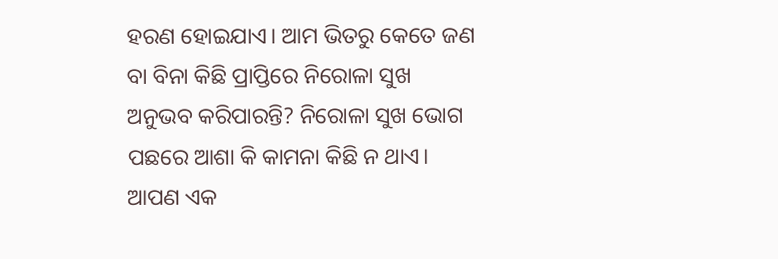ହରଣ ହୋଇଯାଏ। ଆମ ଭିତରୁ କେତେ ଜଣ ବା ବିନା କିଛି ପ୍ରାପ୍ତିରେ ନିରୋଳା ସୁଖ ଅନୁଭବ କରିପାରନ୍ତି? ନିରୋଳା ସୁଖ ଭୋଗ ପଛରେ ଆଶା କି କାମନା କିଛି ନ ଥାଏ। ଆପଣ ଏକ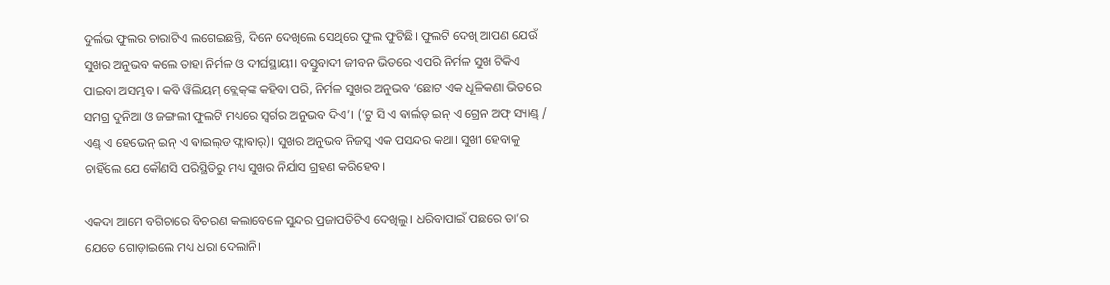ଦୁର୍ଲଭ ଫୁଲର ଚାରାଟିଏ ଲଗେଇଛନ୍ତି, ଦିନେ ଦେଖିଲେ ସେଥିରେ ଫୁଲ ଫୁଟିଛି। ଫୁଲଟି ଦେଖି ଆପଣ ଯେଉଁ ସୁଖର ଅନୁଭବ କଲେ ତାହା ନିର୍ମଳ ଓ ଦୀର୍ଘସ୍ଥାୟୀ। ବସ୍ତୁବାଦୀ ଜୀବନ ଭିତରେ ଏପରି ନିର୍ମଳ ସୁଖ ଟିକିଏ ପାଇବା ଅସମ୍ଭବ। କବି ୱିଲିୟମ୍ ବ୍ଲେକ୍‌ଙ୍କ କହିବା ପରି, ନିର୍ମଳ ସୁଖର ଅନୁଭବ ‘ଛୋଟ ଏକ ଧୂଳିକଣା ଭିତରେ ସମଗ୍ର ଦୁନିଆ ଓ ଜଙ୍ଗଲୀ ଫୁଲଟି ମଧ୍ୟରେ ସ୍ବର୍ଗର ଅନୁଭବ ଦିଏ’। (‘ଟୁ ସି ଏ ଵାର୍ଲଡ୍ ଇନ୍ ଏ ଗ୍ରେନ ଅଫ୍ ସ୍ୟାଣ୍ଡ୍ / ଏଣ୍ଡ୍ ଏ ହେଭେନ୍ ଇନ୍ ଏ ଵାଇଲ୍‌ଡ ଫ୍ଲାଵାର୍)। ସୁଖର ଅନୁଭବ ନିଜସ୍ବ ଏକ ପସନ୍ଦର କଥା। ସୁଖୀ ହେବାକୁ ଚାହିଁଲେ ଯେ କୌଣସି ପରିସ୍ଥିତିରୁ ମଧ୍ୟ ସୁଖର ନିର୍ଯାସ ଗ୍ରହଣ କରିହେବ।

ଏକଦା ଆମେ ବଗିଚାରେ ବିଚରଣ କଲାବେଳେ ସୁନ୍ଦର ପ୍ରଜାପତିଟିଏ ଦେଖିଲୁ। ଧରିବାପାଇଁ ପଛରେ ତା’ର ଯେତେ ଗୋଡ଼ାଇଲେ ମଧ୍ୟ ଧରା ଦେଲାନି।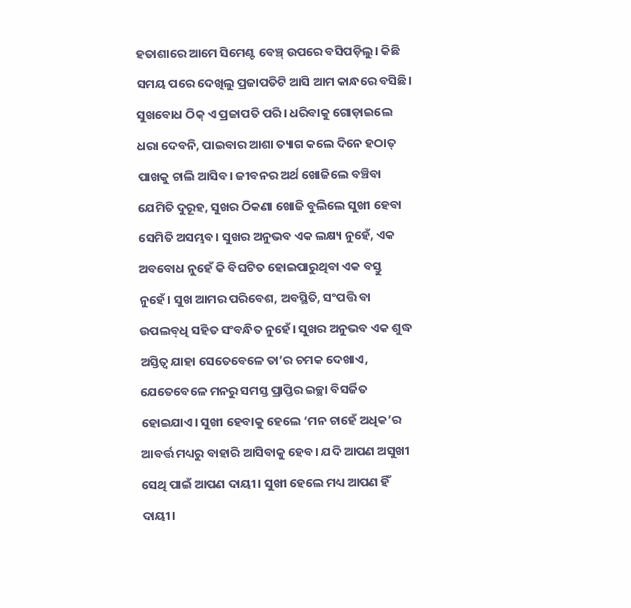ହତାଶାରେ ଆମେ ସିମେଣ୍ଟ ବେଞ୍ଚ୍ ଉପରେ ବସିପଡ଼ିଲୁ। କିଛି ସମୟ ପରେ ଦେଖିଲୁ ପ୍ରଜାପତିଟି ଆସି ଆମ କାନ୍ଧରେ ବସିଛି। ସୁଖବୋଧ ଠିକ୍ ଏ ପ୍ରଜାପତି ପରି। ଧରିବାକୁ ଗୋଡ଼ାଇଲେ ଧରା ଦେବନି, ପାଇବାର ଆଶା ତ୍ୟାଗ କଲେ ଦିନେ ହଠାତ୍ ପାଖକୁ ଚାଲି ଆସିବ। ଜୀବନର ଅର୍ଥ ଖୋଜିଲେ ବଞ୍ଚିବା ଯେମିତି ଦୁରୂହ, ସୁଖର ଠିକଣା ଖୋଜି ବୁଲିଲେ ସୁଖୀ ହେବା ସେମିତି ଅସମ୍ଭବ। ସୁଖର ଅନୁଭବ ଏକ ଲକ୍ଷ୍ୟ ନୁହେଁ, ଏକ ଅବବୋଧ ନୁହେଁ କି ବିଘଟିତ ହୋଇପାରୁଥିବା ଏକ ବସ୍ତୁ ନୁହେଁ। ସୁଖ ଆମର ପରିବେଶ, ଅବସ୍ଥିତି, ସଂପତ୍ତି ବା ଉପଲବ୍‌ଧି ସହିତ ସଂବନ୍ଧିତ ନୁହେଁ। ସୁଖର ଅନୁଭବ ଏକ ଶୁଦ୍ଧ ଅସ୍ତିତ୍ୱ ଯାହା ସେତେବେଳେ ତା’ର ଚମକ ଦେଖାଏ, ଯେତେବେଳେ ମନରୁ ସମସ୍ତ ପ୍ରାପ୍ତିର ଇଚ୍ଛା ବିସର୍ଜିତ ହୋଇଯାଏ। ସୁଖୀ ହେବାକୁ ହେଲେ ‘ମନ ଚାହେଁ ଅଧିକ’ର ଆବର୍ତ୍ତ ମଧ୍ୟରୁ ବାହାରି ଆସିବାକୁ ହେବ। ଯଦି ଆପଣ ଅସୁଖୀ ସେଥି ପାଇଁ ଆପଣ ଦାୟୀ। ସୁଖୀ ହେଲେ ମଧ୍ୟ ଆପଣ ହିଁ ଦାୟୀ।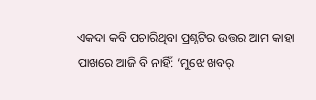ଏକଦା କବି ପଚାରିଥିବା ପ୍ରଶ୍ନଟିର ଉତ୍ତର ଆମ କାହା ପାଖରେ ଆଜି ବି ନାହିଁ: ‘ମୁଝେ ଖବର୍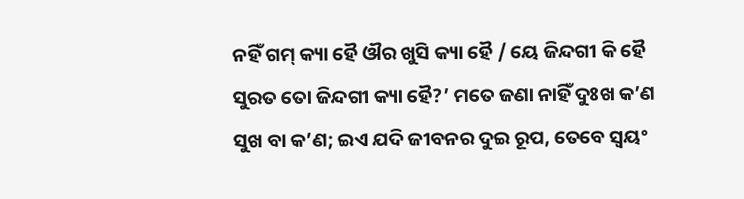ନହିଁ ଗମ୍ କ୍ୟା ହୈ ଔର ଖୁସି କ୍ୟା ହୈ / ୟେ ଜିନ୍ଦଗୀ କି ହୈ ସୁରତ ତୋ ଜିନ୍ଦଗୀ କ୍ୟା ହୈ?’ ମତେ ଜଣା ନାହିଁ ଦୁଃଖ କ’ଣ ସୁଖ ବା କ’ଣ; ଇଏ ଯଦି ଜୀବନର ଦୁଇ ରୂପ, ତେବେ ସ୍ବୟଂ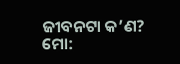ଜୀବନଟା କ’ଣ?
ମୋ: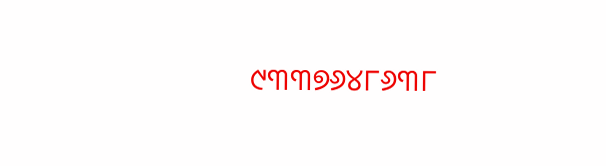୯୩୩୭୬୪୮୬୩୮